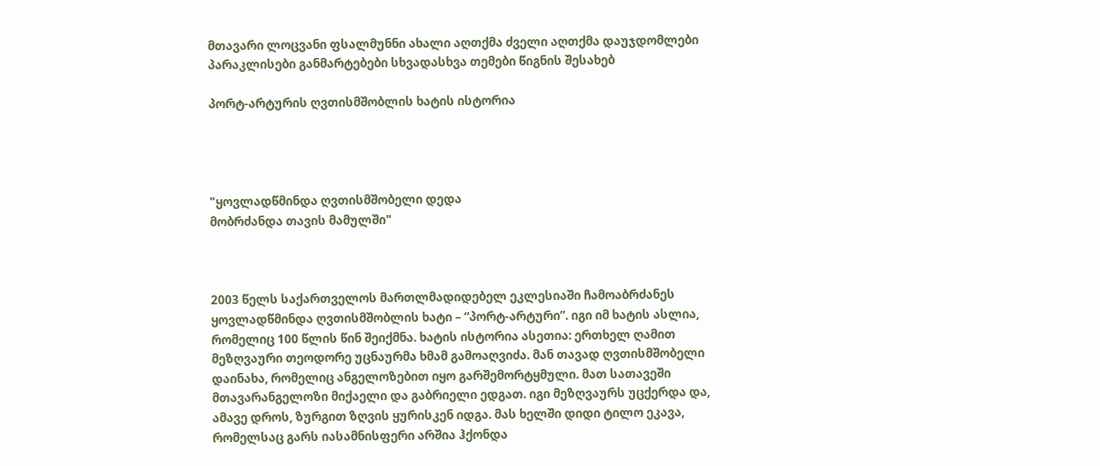მთავარი ლოცვანი ფსალმუნნი ახალი აღთქმა ძველი აღთქმა დაუჯდომლები პარაკლისები განმარტებები სხვადასხვა თემები წიგნის შესახებ

პორტ-არტურის ღვთისმშობლის ხატის ისტორია




"ყოვლადწმინდა ღვთისმშობელი დედა
მობრძანდა თავის მამულში"



2003 წელს საქართველოს მართლმადიდებელ ეკლესიაში ჩამოაბრძანეს ყოვლადწმინდა ღვთისმშობლის ხატი – “პორტ-არტური”. იგი იმ ხატის ასლია, რომელიც 100 წლის წინ შეიქმნა. ხატის ისტორია ასეთია: ერთხელ ღამით მეზღვაური თეოდორე უცნაურმა ხმამ გამოაღვიძა. მან თავად ღვთისმშობელი დაინახა, რომელიც ანგელოზებით იყო გარშემორტყმული. მათ სათავეში მთავარანგელოზი მიქაელი და გაბრიელი ედგათ. იგი მეზღვაურს უცქერდა და, ამავე დროს, ზურგით ზღვის ყურისკენ იდგა. მას ხელში დიდი ტილო ეკავა, რომელსაც გარს იასამნისფერი არშია ჰქონდა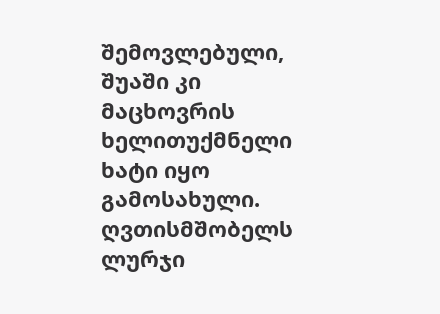შემოვლებული, შუაში კი მაცხოვრის ხელითუქმნელი ხატი იყო გამოსახული. ღვთისმშობელს ლურჯი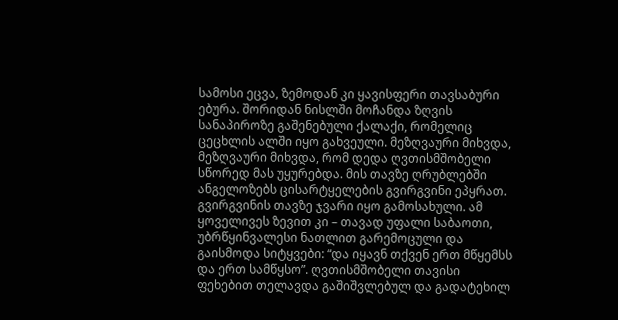სამოსი ეცვა, ზემოდან კი ყავისფერი თავსაბური ებურა. შორიდან ნისლში მოჩანდა ზღვის სანაპიროზე გაშენებული ქალაქი, რომელიც ცეცხლის ალში იყო გახვეული. მეზღვაური მიხვდა, მეზღვაური მიხვდა, რომ დედა ღვთისმშობელი სწორედ მას უყურებდა. მის თავზე ღრუბლებში ანგელოზებს ცისარტყელების გვირგვინი ეპყრათ. გვირგვინის თავზე ჯვარი იყო გამოსახული. ამ ყოველივეს ზევით კი – თავად უფალი საბაოთი, უბრწყინვალესი ნათლით გარემოცული და გაისმოდა სიტყვები: “და იყავნ თქვენ ერთ მწყემსს და ერთ სამწყსო”. ღვთისმშობელი თავისი ფეხებით თელავდა გაშიშვლებულ და გადატეხილ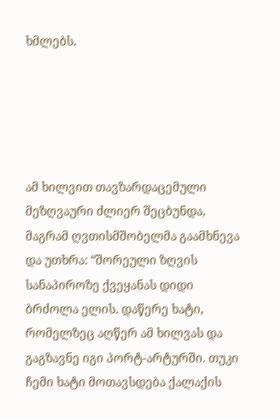ხმლებს.





ამ ხილვით თავზარდაცემული მეზღვაური ძლიერ შეცბუნდა, მაგრამ ღვთისმშობელმა გაამხნევა და უთხრა: “შორეული ზღვის სანაპიროზე ქვეყანას დიდი ბრძოლა ელის. დაწერე ხატი, რომელზეც აღწერ ამ ხილვას და გაგზავნე იგი პორტ-არტურში. თუკი ჩემი ხატი მოთავსდება ქალაქის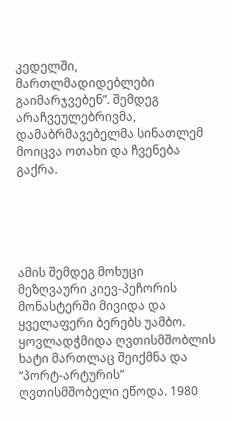კედელში, მართლმადიდებლები გაიმარჯვებენ”. შემდეგ არაჩვეულებრივმა, დამაბრმავებელმა სინათლემ მოიცვა ოთახი და ჩვენება გაქრა.





ამის შემდეგ მოხუცი მეზღვაური კიევ-პეჩორის მონასტერში მივიდა და ყველაფერი ბერებს უამბო. ყოვლადჭმიდა ღვთისმშობლის ხატი მართლაც შეიქმნა და “პორტ-არტურის” ღვთისმშობელი ეწოდა. 1980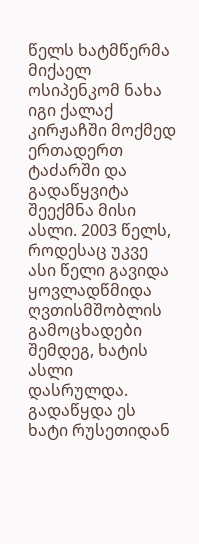წელს ხატმწერმა მიქაელ ოსიპენკომ ნახა იგი ქალაქ კირჟაჩში მოქმედ ერთადერთ ტაძარში და გადაწყვიტა შეექმნა მისი ასლი. 2003 წელს, როდესაც უკვე ასი წელი გავიდა ყოვლადწმიდა ღვთისმშობლის გამოცხადები შემდეგ, ხატის ასლი დასრულდა. გადაწყდა ეს ხატი რუსეთიდან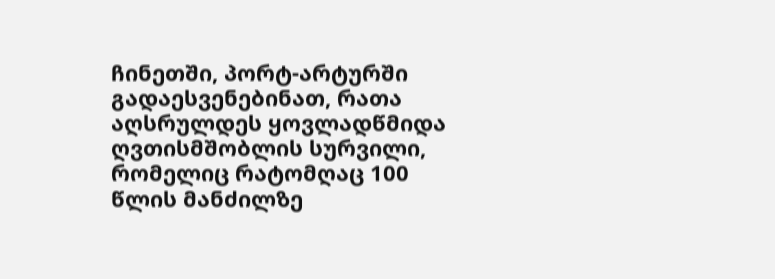ჩინეთში, პორტ-არტურში გადაესვენებინათ, რათა აღსრულდეს ყოვლადწმიდა ღვთისმშობლის სურვილი, რომელიც რატომღაც 100 წლის მანძილზე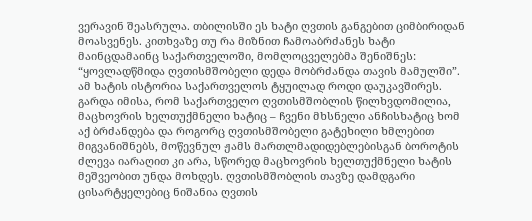ვერავინ შეასრულა. თბილისში ეს ხატი ღვთის განგებით ციმბირიდან მოასვენეს. კითხვაზე თუ რა მიზნით ჩამოაბრძანეს ხატი მაინცდამაინც საქართველოში, მომლოცველებმა შენიშნეს: “ყოვლადწმიდა ღვთისმშობელი დედა მობრძანდა თავის მამულში”. ამ ხატის ისტორია საქართველოს ტყუილად როდი დაუკავშირეს. გარდა იმისა, რომ საქართველო ღვთისმშობლის წილხვდომილია, მაცხოვრის ხელთუქმნელი ხატიც – ჩვენი მხსნელი ანჩისხატიც ხომ აქ ბრძანდება და როგორც ღვთისმშობელი გატეხილი ხმლებით მიგვანიშნებს, მოწევნულ ჟამს მართლმადიდებლებისგან ბოროტის ძლევა იარაღით კი არა, სწორედ მაცხოვრის ხელთუქმნელი ხატის მეშვეობით უნდა მოხდეს. ღვთისმშობლის თავზე დამდგარი ცისარტყელებიც ნიშანია ღვთის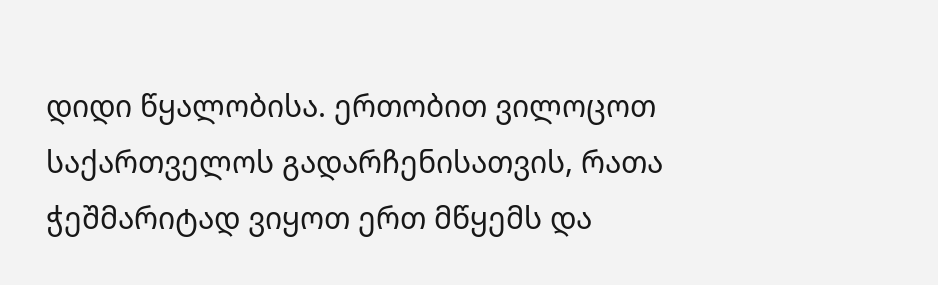დიდი წყალობისა. ერთობით ვილოცოთ საქართველოს გადარჩენისათვის, რათა ჭეშმარიტად ვიყოთ ერთ მწყემს და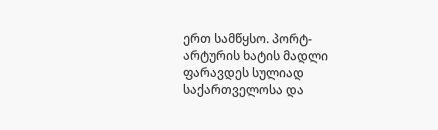ერთ სამწყსო. პორტ-არტურის ხატის მადლი ფარავდეს სულიად საქართველოსა და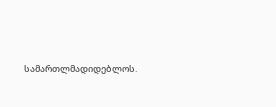სამართლმადიდებლოს.